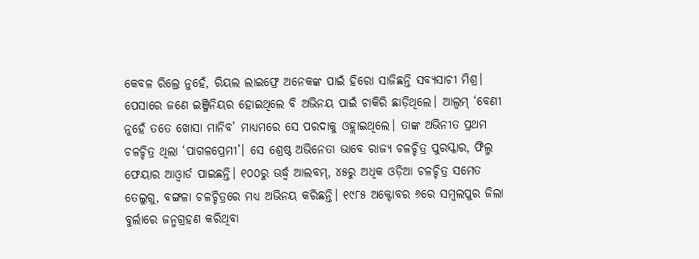କେବଳ ରିଲ୍ରେ ନୁହେଁ, ରିୟଲ ଲାଇଫ୍ରେ ଅନେକଙ୍କ ପାଇଁ ହିରୋ ସାଜିଛନ୍ତି ସବ୍ୟସାଚୀ ମିଶ୍ର। ପେସାରେ ଜଣେ ଇଞ୍ଜିନିୟର ହୋଇଥିଲେ ବି ଅଭିନୟ ପାଇଁ ଚାକିରି ଛାଡ଼ିଥିଲେ। ଆଲ୍ବମ୍ ‘ବେଣୀ ନୁହେଁ ତତେ ଖୋସା ମାନିବ’ ମାଧ୍ୟମରେ ସେ ପରଦାକୁ ଓହ୍ଲାଇଥିଲେ। ତାଙ୍କ ଅଭିନୀତ ପ୍ରଥମ ଚଳଚ୍ଚିତ୍ର ଥିଲା ‘ପାଗଳପ୍ରେମୀ’। ସେ ଶ୍ରେଷ୍ଠ ଅଭିନେତା ଭାବେ ରାଜ୍ୟ ଚଳଚ୍ଚିତ୍ର ପୁରସ୍କାର, ଫିଲ୍ମ ଫେୟାର ଆଓ୍ବାର୍ଡ ପାଇଛନ୍ତି। ୧୦୦ରୁ ଊର୍ଦ୍ଧ୍ୱ ଆଲବମ୍, ୪୫ରୁ ଅଧିକ ଓଡ଼ିଆ ଚଳଚ୍ଚିତ୍ର ସମେତ ତେଲୁଗୁ, ବଙ୍ଗଳା ଚଳଚ୍ଚିତ୍ରରେ ମଧ୍ୟ ଅଭିନୟ କରିଛନ୍ତି। ୧୯୮୫ ଅକ୍ଟୋବର ୬ରେ ସମ୍ବଲପୁର ଜିଲା ବୁର୍ଲାରେ ଜନ୍ମଗ୍ରହଣ କରିଥିବା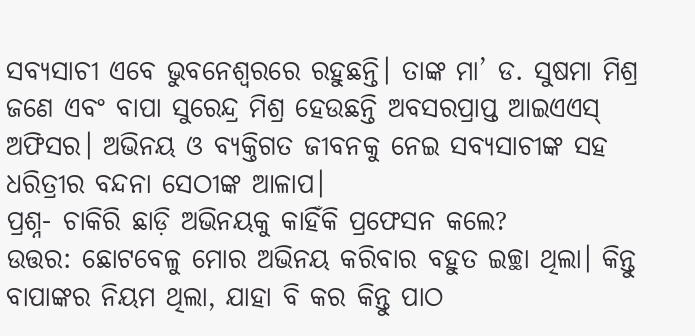ସବ୍ୟସାଚୀ ଏବେ ଭୁବନେଶ୍ୱରରେ ରହୁଛନ୍ତି। ତାଙ୍କ ମା’ ଡ. ସୁଷମା ମିଶ୍ର ଜଣେ ଏବଂ ବାପା ସୁରେନ୍ଦ୍ର ମିଶ୍ର ହେଉଛନ୍ତି ଅବସରପ୍ରାପ୍ତ ଆଇଏଏସ୍ ଅଫିସର। ଅଭିନୟ ଓ ବ୍ୟକ୍ତିଗତ ଜୀବନକୁ ନେଇ ସବ୍ୟସାଚୀଙ୍କ ସହ ଧରିତ୍ରୀର ବନ୍ଦନା ସେଠୀଙ୍କ ଆଳାପ।
ପ୍ରଶ୍ନ- ଚାକିରି ଛାଡ଼ି ଅଭିନୟକୁ କାହିଁକି ପ୍ରଫେସନ କଲେ?
ଉତ୍ତର: ଛୋଟବେଳୁ ମୋର ଅଭିନୟ କରିବାର ବହୁତ ଇଚ୍ଛା ଥିଲା। କିନ୍ତୁ ବାପାଙ୍କର ନିୟମ ଥିଲା, ଯାହା ବି କର କିନ୍ତୁ ପାଠ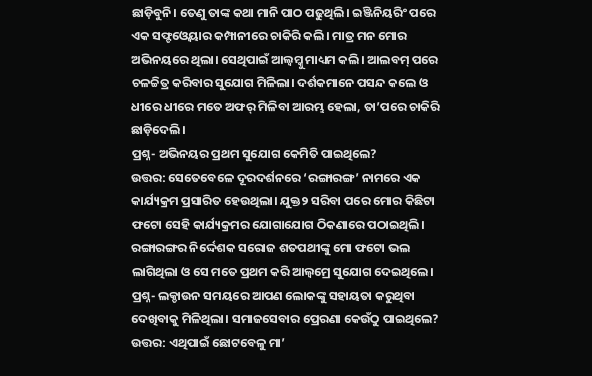ଛାଡ଼ିବୁନି। ତେଣୁ ତାଙ୍କ କଥା ମାନି ପାଠ ପଢୁଥିଲି। ଇଞ୍ଜିନିୟରିଂ ପରେ ଏକ ସଫ୍ଟଓ୍ବେୟାର କମ୍ପାନୀରେ ଚାକିରି କଲି। ମାତ୍ର ମନ ମୋର ଅଭିନୟରେ ଥିଲା। ସେଥିପାଇଁ ଆଲ୍ବମ୍କୁ ମାଧ୍ୟମ କଲି। ଆଲବମ୍ ପରେ ଚଳଚ୍ଚିତ୍ର କରିବାର ସୁଯୋଗ ମିଳିଲା। ଦର୍ଶକମାନେ ପସନ୍ଦ କଲେ ଓ ଧୀରେ ଧୀରେ ମତେ ଅଫର୍ ମିଳିବା ଆରମ୍ଭ ହେଲା, ତା’ପରେ ଚାକିରି ଛାଡ଼ିଦେଲି।
ପ୍ରଶ୍ନ- ଅଭିନୟର ପ୍ରଥମ ସୁଯୋଗ କେମିତି ପାଇଥିଲେ?
ଉତ୍ତର: ସେତେବେଳେ ଦୂରଦର୍ଶନରେ ‘ରଙ୍ଗାରଙ୍ଗ’ ନାମରେ ଏକ କାର୍ଯ୍ୟକ୍ରମ ପ୍ରସାରିତ ହେଉଥିଲା। ଯୁକ୍ତ୨ ସରିବା ପରେ ମୋର କିଛିଟା ଫଟୋ ସେହି କାର୍ଯ୍ୟକ୍ରମର ଯୋଗାଯୋଗ ଠିକଣାରେ ପଠାଇଥିଲି। ରଙ୍ଗାରଙ୍ଗର ନିର୍ଦ୍ଦେଶକ ସରୋଜ ଶତପଥୀଙ୍କୁ ମୋ ଫଟୋ ଭଲ ଲାଗିଥିଲା ଓ ସେ ମତେ ପ୍ରଥମ କରି ଆଲ୍ବମ୍ରେ ସୁଯୋଗ ଦେଇଥିଲେ।
ପ୍ରଶ୍ନ- ଲକ୍ଡାଉନ ସମୟରେ ଆପଣ ଲୋକଙ୍କୁ ସହାୟତା କରୁଥିବା ଦେଖିବାକୁ ମିଳିଥିଲା। ସମାଜସେବାର ପ୍ରେରଣା କେଉଁଠୁ ପାଇଥିଲେ?
ଉତ୍ତର: ଏଥିପାଇଁ ଛୋଟବେଳୁ ମା’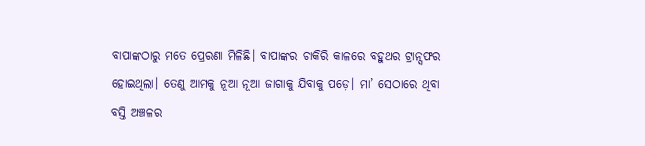ବାପାଙ୍କଠାରୁ ମତେ ପ୍ରେରଣା ମିଳିଛି। ବାପାଙ୍କର ଚାକିରି କାଳରେ ବହୁଥର ଟ୍ରାନ୍ସଫର ହୋଇଥିଲା। ତେଣୁ ଆମକୁ ନୂଆ ନୂଆ ଜାଗାକୁ ଯିବାକୁ ପଡ଼େ। ମା’ ସେଠାରେ ଥିବା ବସ୍ତି ଅଞ୍ଚଳର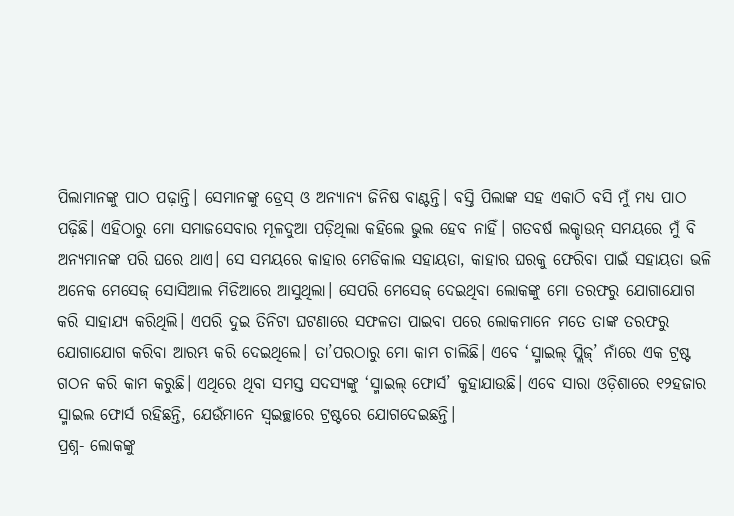ପିଲାମାନଙ୍କୁ ପାଠ ପଢ଼ାନ୍ତି। ସେମାନଙ୍କୁ ଡ୍ରେସ୍ ଓ ଅନ୍ୟାନ୍ୟ ଜିନିଷ ବାଣ୍ଟନ୍ତି। ବସ୍ତି ପିଲାଙ୍କ ସହ ଏକାଠି ବସି ମୁଁ ମଧ୍ୟ ପାଠ ପଢ଼ିଛି। ଏହିଠାରୁ ମୋ ସମାଜସେବାର ମୂଳଦୁଆ ପଡ଼ିଥିଲା କହିଲେ ଭୁଲ ହେବ ନାହିଁ। ଗତବର୍ଷ ଲକ୍ଡାଉନ୍ ସମୟରେ ମୁଁ ବି ଅନ୍ୟମାନଙ୍କ ପରି ଘରେ ଥାଏ। ସେ ସମୟରେ କାହାର ମେଡିକାଲ ସହାୟତା, କାହାର ଘରକୁ ଫେରିବା ପାଇଁ ସହାୟତା ଭଳି ଅନେକ ମେସେଜ୍ ସୋସିଆଲ ମିଡିଆରେ ଆସୁଥିଲା। ସେପରି ମେସେଜ୍ ଦେଇଥିବା ଲୋକଙ୍କୁ ମୋ ତରଫରୁ ଯୋଗାଯୋଗ କରି ସାହାଯ୍ୟ କରିଥିଲି। ଏପରି ଦୁଇ ତିନିଟା ଘଟଣାରେ ସଫଳତା ପାଇବା ପରେ ଲୋକମାନେ ମତେ ତାଙ୍କ ତରଫରୁ ଯୋଗାଯୋଗ କରିବା ଆରମ୍ଭ କରି ଦେଇଥିଲେ। ତା’ପରଠାରୁ ମୋ କାମ ଚାଲିଛି। ଏବେ ‘ସ୍ମାଇଲ୍ ପ୍ଲିଜ୍’ ନାଁରେ ଏକ ଟ୍ରଷ୍ଟ ଗଠନ କରି କାମ କରୁଛି। ଏଥିରେ ଥିବା ସମସ୍ତ ସଦସ୍ୟଙ୍କୁ ‘ସ୍ମାଇଲ୍ ଫୋର୍ସ’ କୁହାଯାଉଛି। ଏବେ ସାରା ଓଡ଼ିଶାରେ ୧୨ହଜାର ସ୍ମାଇଲ ଫୋର୍ସ ରହିଛନ୍ତି, ଯେଉଁମାନେ ସ୍ବଇଚ୍ଛାରେ ଟ୍ରଷ୍ଟରେ ଯୋଗଦେଇଛନ୍ତି।
ପ୍ରଶ୍ନ- ଲୋକଙ୍କୁ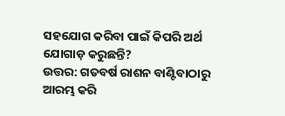ସହଯୋଗ କରିବା ପାଇଁ କିପରି ଅର୍ଥ ଯୋଗାଡ଼ କରୁଛନ୍ତି?
ଉତ୍ତର: ଗତବର୍ଷ ରାଶନ ବାଣ୍ଟିବାଠାରୁ ଆରମ୍ଭ କରି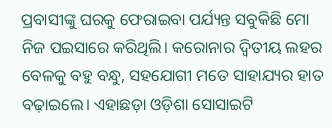ପ୍ରବାସୀଙ୍କୁ ଘରକୁ ଫେରାଇବା ପର୍ଯ୍ୟନ୍ତ ସବୁକିଛି ମୋ ନିଜ ପଇସାରେ କରିଥିଲି। କରୋନାର ଦ୍ୱିତୀୟ ଲହର ବେଳକୁ ବହୁ ବନ୍ଧୁ, ସହଯୋଗୀ ମତେ ସାହାଯ୍ୟର ହାତ ବଢ଼ାଇଲେ। ଏହାଛଡ଼ା ଓଡ଼ିଶା ସୋସାଇଟି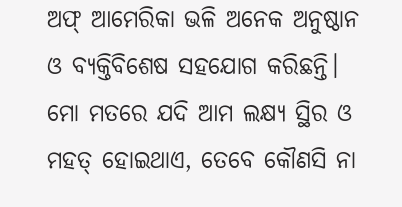ଅଫ୍ ଆମେରିକା ଭଳି ଅନେକ ଅନୁଷ୍ଠାନ ଓ ବ୍ୟକ୍ତିବିଶେଷ ସହଯୋଗ କରିଛନ୍ତି। ମୋ ମତରେ ଯଦି ଆମ ଲକ୍ଷ୍ୟ ସ୍ଥିର ଓ ମହତ୍ ହୋଇଥାଏ, ତେବେ କୌଣସି ନା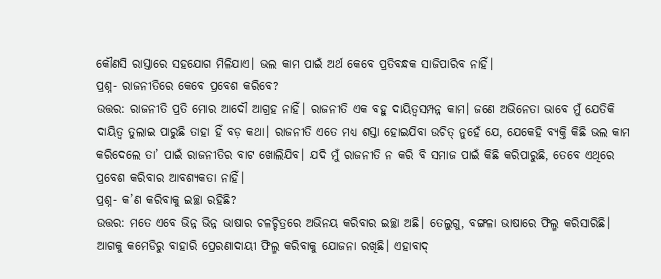କୌଣସି ରାସ୍ତାରେ ସହଯୋଗ ମିଳିଯାଏ। ଭଲ କାମ ପାଇଁ ଅର୍ଥ କେବେ ପ୍ରତିବନ୍ଧକ ସାଜିପାରିବ ନାହିଁ।
ପ୍ରଶ୍ନ- ରାଜନୀତିରେ କେବେ ପ୍ରବେଶ କରିବେ?
ଉତ୍ତର: ରାଜନୀତି ପ୍ରତି ମୋର ଆଦୌ ଆଗ୍ରହ ନାହିଁ। ରାଜନୀତି ଏକ ବହୁ ଦାୟିତ୍ୱସମ୍ପନ୍ନ କାମ। ଜଣେ ଅଭିନେତା ଭାବେ ମୁଁ ଯେତିକି ଦାୟିତ୍ୱ ତୁଲାଇ ପାରୁଛି ତାହା ହିଁ ବଡ଼ କଥା। ରାଜନୀତି ଏତେ ମଧ୍ୟ ଶସ୍ତା ହୋଇଯିବା ଉଚିତ୍ ନୁହେଁ ଯେ, ଯେକେହି ବ୍ୟକ୍ତି କିଛି ଭଲ କାମ କରିଦେଲେ ତା’ ପାଇଁ ରାଜନୀତିର ବାଟ ଖୋଲିଯିବ। ଯଦି ମୁଁ ରାଜନୀତି ନ କରି ବି ସମାଜ ପାଇଁ କିଛି କରିପାରୁଛି, ତେବେ ଏଥିରେ ପ୍ରବେଶ କରିବାର ଆବଶ୍ୟକତା ନାହିଁ।
ପ୍ରଶ୍ନ- କ’ଣ କରିବାକୁ ଇଚ୍ଛା ରହିଛି?
ଉତ୍ତର: ମତେ ଏବେ ଭିନ୍ନ ଭିନ୍ନ ଭାଷାର ଚଳଚ୍ଚିତ୍ରରେ ଅଭିନୟ କରିବାର ଇଚ୍ଛା ଅଛି। ତେଲୁଗୁ, ବଙ୍ଗଳା ଭାଷାରେ ଫିଲ୍ମ କରିସାରିଛି। ଆଗକୁ କମେଡିରୁ ବାହାରି ପ୍ରେରଣାଦାୟୀ ଫିଲ୍ମ କରିବାକୁ ଯୋଜନା ରଖିଛି। ଏହାବାଦ୍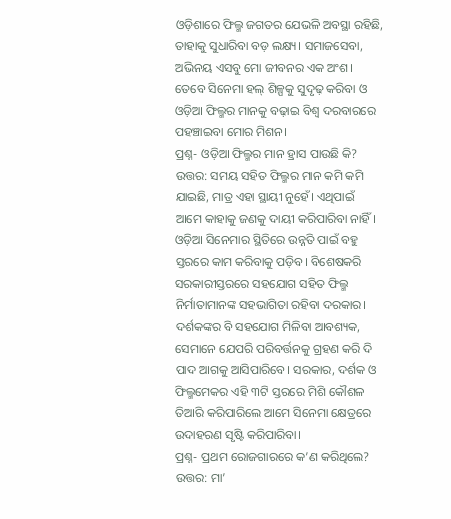ଓଡ଼ିଶାରେ ଫିଲ୍ମ ଜଗତର ଯେଭଳି ଅବସ୍ଥା ରହିଛି, ତାହାକୁ ସୁଧାରିବା ବଡ଼ ଲକ୍ଷ୍ୟ। ସମାଜସେବା, ଅଭିନୟ ଏସବୁ ମୋ ଜୀବନର ଏକ ଅଂଶ। ତେବେ ସିନେମା ହଲ୍ ଶିଳ୍ପକୁ ସୁଦୃଢ଼ କରିବା ଓ ଓଡ଼ିଆ ଫିଲ୍ମର ମାନକୁ ବଢ଼ାଇ ବିଶ୍ୱ ଦରବାରରେ ପହଞ୍ଚାଇବା ମୋର ମିଶନ।
ପ୍ରଶ୍ନ- ଓଡ଼ିଆ ଫିଲ୍ମର ମାନ ହ୍ରାସ ପାଉଛି କି?
ଉତ୍ତର: ସମୟ ସହିତ ଫିଲ୍ମର ମାନ କମି କମି ଯାଇଛି, ମାତ୍ର ଏହା ସ୍ଥାୟୀ ନୁହେଁ। ଏଥିପାଇଁ ଆମେ କାହାକୁ ଜଣକୁ ଦାୟୀ କରିପାରିବା ନାହିଁ। ଓଡ଼ିଆ ସିନେମାର ସ୍ଥିତିରେ ଉନ୍ନତି ପାଇଁ ବହୁ ସ୍ତରରେ କାମ କରିବାକୁ ପଡ଼ିବ। ବିଶେଷକରି ସରକାରୀସ୍ତରରେ ସହଯୋଗ ସହିତ ଫିଲ୍ମ ନିର୍ମାତାମାନଙ୍କ ସହଭାଗିତା ରହିବା ଦରକାର। ଦର୍ଶକଙ୍କର ବି ସହଯୋଗ ମିଳିବା ଆବଶ୍ୟକ, ସେମାନେ ଯେପରି ପରିବର୍ତ୍ତନକୁ ଗ୍ରହଣ କରି ଦି ପାଦ ଆଗକୁ ଆସିପାରିବେ। ସରକାର, ଦର୍ଶକ ଓ ଫିଲ୍ମମେକର ଏହି ୩ଟି ସ୍ତରରେ ମିଶି କୌଶଳ ତିଆରି କରିପାରିଲେ ଆମେ ସିନେମା କ୍ଷେତ୍ରରେ ଉଦାହରଣ ସୃଷ୍ଟି କରିପାରିବା।
ପ୍ରଶ୍ନ- ପ୍ରଥମ ରୋଜଗାରରେ କ’ଣ କରିଥିଲେ?
ଉତ୍ତର: ମା’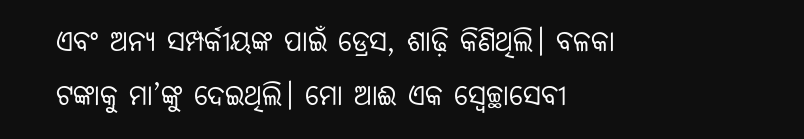ଏବଂ ଅନ୍ୟ ସମ୍ପର୍କୀୟଙ୍କ ପାଇଁ ଡ୍ରେସ, ଶାଢ଼ି କିଣିଥିଲି। ବଳକା ଟଙ୍କାକୁ ମା’ଙ୍କୁ ଦେଇଥିଲି। ମୋ ଆଈ ଏକ ସ୍ବେଚ୍ଛାସେବୀ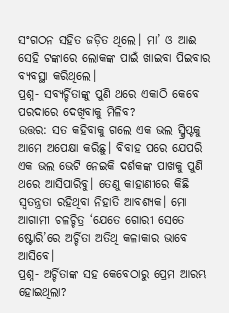ସଂଗଠନ ସହିତ ଜଡ଼ିତ ଥିଲେ। ମା’ ଓ ଆଈ ସେହି ଟଙ୍କାରେ ଲୋକଙ୍କ ପାଇଁ ଖାଇବା ପିଇବାର ବ୍ୟବସ୍ଥା କରିଥିଲେ।
ପ୍ରଶ୍ନ- ସବ୍ୟର୍ଚ୍ଚିତାଙ୍କୁ ପୁଣି ଥରେ ଏକାଠି କେବେ ପରଦାରେ ଦେଖିବାକୁ ମିଳିବ?
ଉତ୍ତର: ସତ କହିବାକୁ ଗଲେ ଏକ ଭଲ ସ୍କ୍ରିପ୍ଟକୁ ଆମେ ଅପେକ୍ଷା କରିଛୁ। ବିବାହ ପରେ ଯେପରି ଏକ ଭଲ ଭେଟି ନେଇକି ଦର୍ଶକଙ୍କ ପାଖକୁ ପୁଣି ଥରେ ଆସିପାରିବୁ। ତେଣୁ କାହାଣୀରେ କିଛି ସ୍ବତନ୍ତ୍ରତା ରହିଥିବା ନିହାତି ଆବଶ୍ୟକ। ମୋ ଆଗାମୀ ଚଳଚ୍ଚିତ୍ର ‘ଯେତେ ଗୋରୀ ସେତେ ଷ୍ଟୋରି’ରେ ଅର୍ଚ୍ଚିତା ଅତିଥି କଳାକାର ଭାବେ ଆସିବେ।
ପ୍ରଶ୍ନ- ଅର୍ଚ୍ଚିତାଙ୍କ ସହ କେବେଠାରୁ ପ୍ରେମ ଆରମ୍ଭ ହୋଇଥିଲା?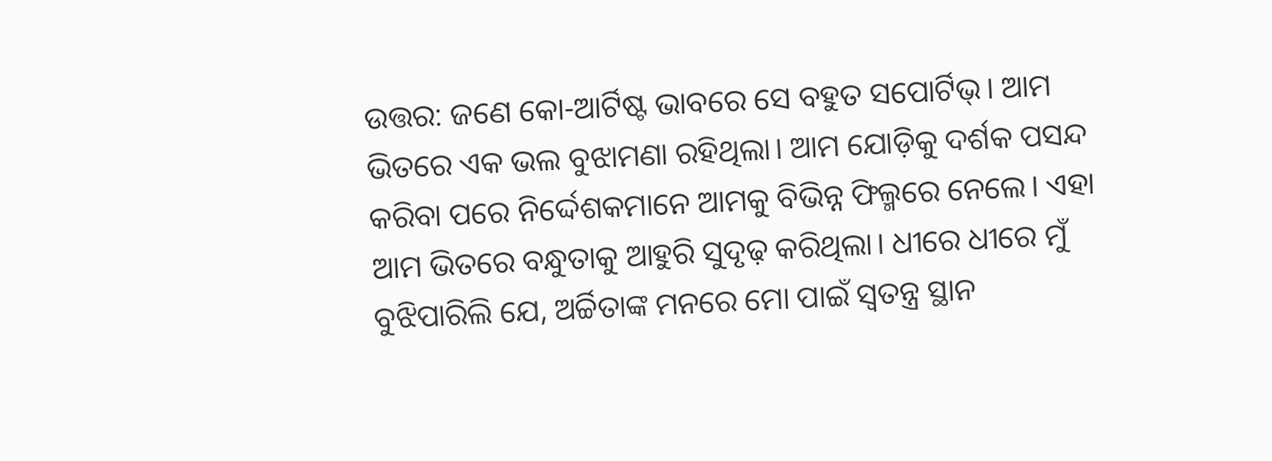ଉତ୍ତର: ଜଣେ କୋ-ଆର୍ଟିଷ୍ଟ ଭାବରେ ସେ ବହୁତ ସପୋର୍ଟିଭ୍। ଆମ ଭିତରେ ଏକ ଭଲ ବୁଝାମଣା ରହିଥିଲା। ଆମ ଯୋଡ଼ିକୁ ଦର୍ଶକ ପସନ୍ଦ କରିବା ପରେ ନିର୍ଦ୍ଦେଶକମାନେ ଆମକୁ ବିଭିନ୍ନ ଫିଲ୍ମରେ ନେଲେ। ଏହା ଆମ ଭିତରେ ବନ୍ଧୁତାକୁ ଆହୁରି ସୁଦୃଢ଼ କରିଥିଲା। ଧୀରେ ଧୀରେ ମୁଁ ବୁଝିପାରିଲି ଯେ, ଅର୍ଚ୍ଚିତାଙ୍କ ମନରେ ମୋ ପାଇଁ ସ୍ବତନ୍ତ୍ର ସ୍ଥାନ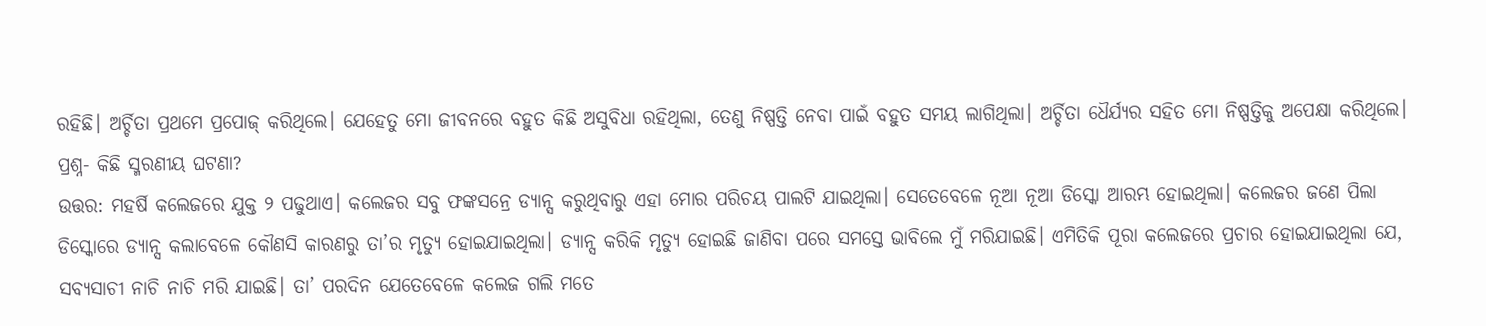ରହିଛି। ଅର୍ଚ୍ଚିତା ପ୍ରଥମେ ପ୍ରପୋଜ୍ କରିଥିଲେ। ଯେହେତୁ ମୋ ଜୀବନରେ ବହୁତ କିଛି ଅସୁବିଧା ରହିଥିଲା, ତେଣୁ ନିଷ୍ପତ୍ତି ନେବା ପାଇଁ ବହୁତ ସମୟ ଲାଗିଥିଲା। ଅର୍ଚ୍ଚିତା ଧୈର୍ଯ୍ୟର ସହିତ ମୋ ନିଷ୍ପତ୍ତିକୁ ଅପେକ୍ଷା କରିଥିଲେ।
ପ୍ରଶ୍ନ- କିଛି ସ୍ମରଣୀୟ ଘଟଣା?
ଉତ୍ତର: ମହର୍ଷି କଲେଜରେ ଯୁକ୍ତ ୨ ପଢୁଥାଏ। କଲେଜର ସବୁ ଫଙ୍କସନ୍ରେ ଡ୍ୟାନ୍ସ କରୁଥିବାରୁ ଏହା ମୋର ପରିଚୟ ପାଲଟି ଯାଇଥିଲା। ସେତେବେଳେ ନୂଆ ନୂଆ ଡିସ୍କୋ ଆରମ୍ଭ ହୋଇଥିଲା। କଲେଜର ଜଣେ ପିଲା ଡିସ୍କୋରେ ଡ୍ୟାନ୍ସ କଲାବେଳେ କୌଣସି କାରଣରୁ ତା’ର ମୃତ୍ୟୁ ହୋଇଯାଇଥିଲା। ଡ୍ୟାନ୍ସ କରିକି ମୃତ୍ୟୁ ହୋଇଛି ଜାଣିବା ପରେ ସମସ୍ତେ ଭାବିଲେ ମୁଁ ମରିଯାଇଛି। ଏମିତିକି ପୂରା କଲେଜରେ ପ୍ରଚାର ହୋଇଯାଇଥିଲା ଯେ, ସବ୍ୟସାଚୀ ନାଚି ନାଚି ମରି ଯାଇଛି। ତା’ ପରଦିନ ଯେତେବେଳେ କଲେଜ ଗଲି ମତେ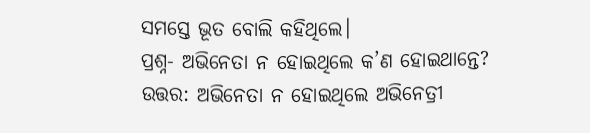ସମସ୍ତେ ଭୂତ ବୋଲି କହିଥିଲେ।
ପ୍ରଶ୍ନ- ଅଭିନେତା ନ ହୋଇଥିଲେ କ’ଣ ହୋଇଥାନ୍ତେ?
ଉତ୍ତର: ଅଭିନେତା ନ ହୋଇଥିଲେ ଅଭିନେତ୍ରୀ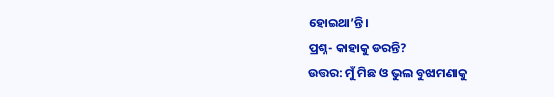ହୋଇଥା’ନ୍ତି।
ପ୍ରଶ୍ନ- କାହାକୁ ଡରନ୍ତି?
ଉତ୍ତର: ମୁଁ ମିଛ ଓ ଭୁଲ ବୁଝାମଣାକୁ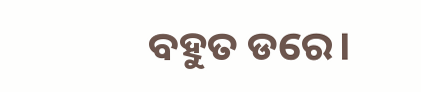ବହୁତ ଡରେ।